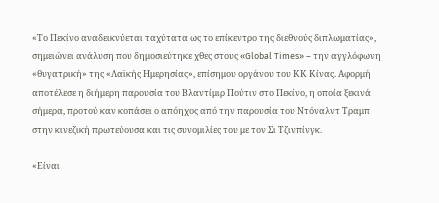«Το Πεκίνο αναδεικνύεται ταχύτατα ως το επίκεντρο της διεθνούς διπλωματίας», σημειώνει ανάλυση που δημοσιεύτηκε χθες στους «Global Times» – την αγγλόφωνη «θυγατρική» της «Λαϊκής Ημερησίας», επίσημου οργάνου του ΚΚ Κίνας. Αφορμή αποτέλεσε η διήμερη παρουσία του Βλαντίμιρ Πούτιν στο Πεκίνο, η οποία ξεκινά σήμερα, προτού καν κοπάσει ο απόηχος από την παρουσία του Ντόναλντ Τραμπ στην κινεζική πρωτεύουσα και τις συνομιλίες του με τον Σι Τζινπίνγκ.

«Είναι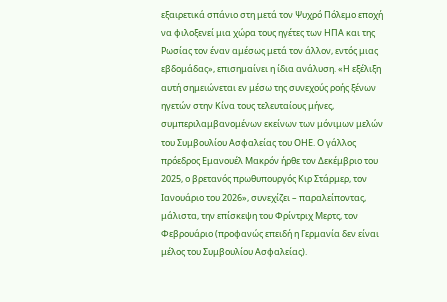εξαιρετικά σπάνιο στη μετά τον Ψυχρό Πόλεμο εποχή να φιλοξενεί μια χώρα τους ηγέτες των ΗΠΑ και της Ρωσίας τον έναν αμέσως μετά τον άλλον, εντός μιας εβδομάδας», επισημαίνει η ίδια ανάλυση. «Η εξέλιξη αυτή σημειώνεται εν μέσω της συνεχούς ροής ξένων ηγετών στην Κίνα τους τελευταίους μήνες, συμπεριλαμβανομένων εκείνων των μόνιμων μελών του Συμβουλίου Ασφαλείας του ΟΗΕ. Ο γάλλος πρόεδρος Εμανουέλ Μακρόν ήρθε τον Δεκέμβριο του 2025, ο βρετανός πρωθυπουργός Κιρ Στάρμερ, τον Ιανουάριο του 2026», συνεχίζει – παραλείποντας, μάλιστα, την επίσκεψη του Φρίντριχ Μερτς, τον Φεβρουάριο (προφανώς επειδή η Γερμανία δεν είναι μέλος του Συμβουλίου Ασφαλείας).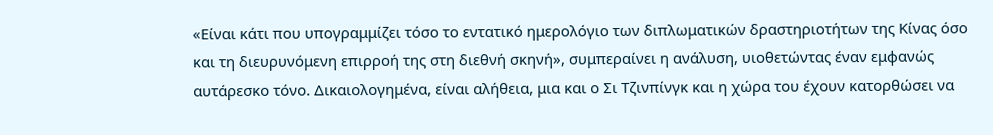«Είναι κάτι που υπογραμμίζει τόσο το εντατικό ημερολόγιο των διπλωματικών δραστηριοτήτων της Κίνας όσο και τη διευρυνόμενη επιρροή της στη διεθνή σκηνή», συμπεραίνει η ανάλυση, υιοθετώντας έναν εμφανώς αυτάρεσκο τόνο. Δικαιολογημένα, είναι αλήθεια, μια και ο Σι Τζινπίνγκ και η χώρα του έχουν κατορθώσει να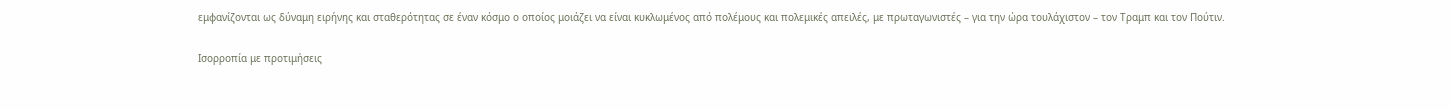εμφανίζονται ως δύναμη ειρήνης και σταθερότητας σε έναν κόσμο ο οποίος μοιάζει να είναι κυκλωμένος από πολέμους και πολεμικές απειλές, με πρωταγωνιστές – για την ώρα τουλάχιστον – τον Τραμπ και τον Πούτιν.

Ισορροπία με προτιμήσεις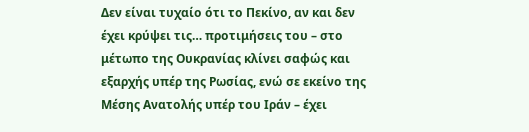Δεν είναι τυχαίο ότι το Πεκίνο, αν και δεν έχει κρύψει τις… προτιμήσεις του – στο μέτωπο της Ουκρανίας κλίνει σαφώς και εξαρχής υπέρ της Ρωσίας, ενώ σε εκείνο της Μέσης Ανατολής υπέρ του Ιράν – έχει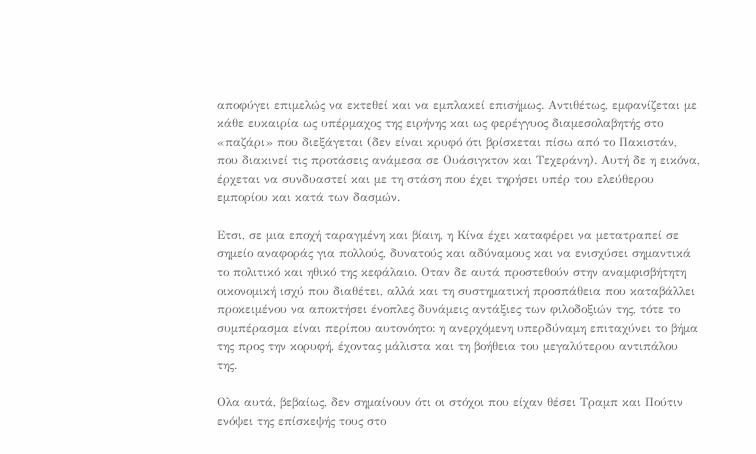αποφύγει επιμελώς να εκτεθεί και να εμπλακεί επισήμως. Αντιθέτως, εμφανίζεται με κάθε ευκαιρία ως υπέρμαχος της ειρήνης και ως φερέγγυος διαμεσολαβητής στο «παζάρι» που διεξάγεται (δεν είναι κρυφό ότι βρίσκεται πίσω από το Πακιστάν, που διακινεί τις προτάσεις ανάμεσα σε Ουάσιγκτον και Τεχεράνη). Αυτή δε η εικόνα, έρχεται να συνδυαστεί και με τη στάση που έχει τηρήσει υπέρ του ελεύθερου εμπορίου και κατά των δασμών.

Ετσι, σε μια εποχή ταραγμένη και βίαιη, η Κίνα έχει καταφέρει να μετατραπεί σε σημείο αναφοράς για πολλούς, δυνατούς και αδύναμους και να ενισχύσει σημαντικά το πολιτικό και ηθικό της κεφάλαιο. Οταν δε αυτά προστεθούν στην αναμφισβήτητη οικονομική ισχύ που διαθέτει, αλλά και τη συστηματική προσπάθεια που καταβάλλει προκειμένου να αποκτήσει ένοπλες δυνάμεις αντάξιες των φιλοδοξιών της, τότε το συμπέρασμα είναι περίπου αυτονόητο: η ανερχόμενη υπερδύναμη επιταχύνει το βήμα της προς την κορυφή, έχοντας μάλιστα και τη βοήθεια του μεγαλύτερου αντιπάλου της.

Ολα αυτά, βεβαίως, δεν σημαίνουν ότι οι στόχοι που είχαν θέσει Τραμπ και Πούτιν ενόψει της επίσκεψής τους στο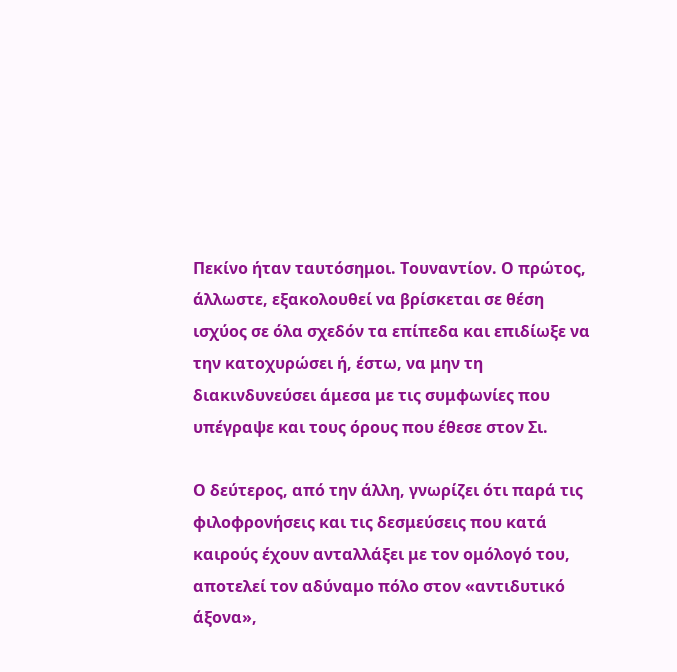Πεκίνο ήταν ταυτόσημοι. Τουναντίον. Ο πρώτος, άλλωστε, εξακολουθεί να βρίσκεται σε θέση ισχύος σε όλα σχεδόν τα επίπεδα και επιδίωξε να την κατοχυρώσει ή, έστω, να μην τη διακινδυνεύσει άμεσα με τις συμφωνίες που υπέγραψε και τους όρους που έθεσε στον Σι.

Ο δεύτερος, από την άλλη, γνωρίζει ότι παρά τις φιλοφρονήσεις και τις δεσμεύσεις που κατά καιρούς έχουν ανταλλάξει με τον ομόλογό του, αποτελεί τον αδύναμο πόλο στον «αντιδυτικό άξονα»,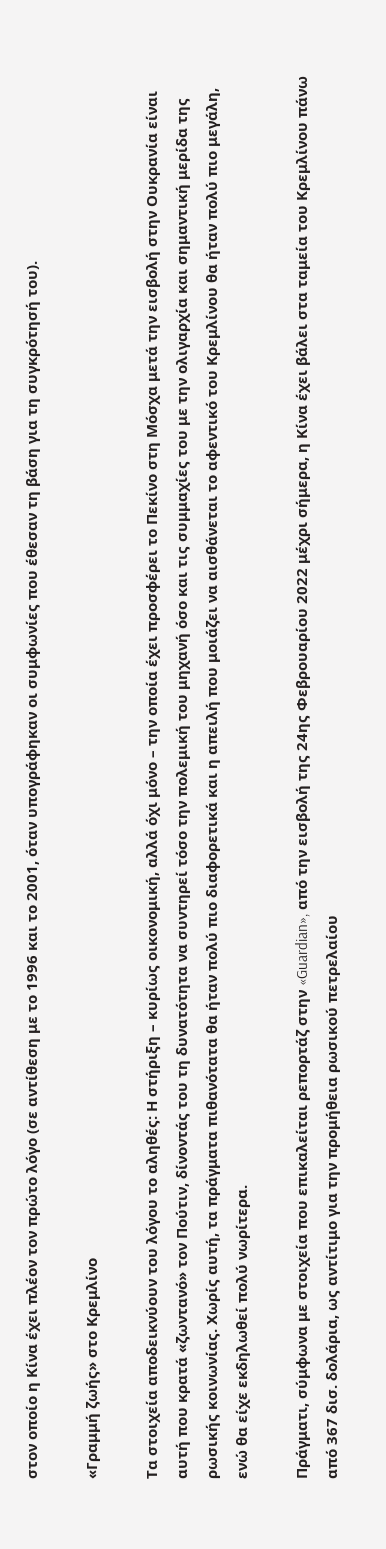στον οποίο η Κίνα έχει πλέον τον πρώτο λόγο (σε αντίθεση με το 1996 και το 2001, όταν υπογράφηκαν οι συμφωνίες που έθεσαν τη βάση για τη συγκρότησή του).

«Γραμμή ζωής» στο Κρεμλίνο

Τα στοιχεία αποδεικνύουν του λόγου το αληθές: Η στήριξη – κυρίως οικονομική, αλλά όχι μόνο – την οποία έχει προσφέρει το Πεκίνο στη Μόσχα μετά την εισβολή στην Ουκρανία είναι αυτή που κρατά «ζωντανό» τον Πούτιν, δίνοντάς του τη δυνατότητα να συντηρεί τόσο την πολεμική του μηχανή όσο και τις συμμαχίες του με την ολιγαρχία και σημαντική μερίδα της ρωσικής κοινωνίας. Χωρίς αυτή, τα πράγματα πιθανότατα θα ήταν πολύ πιο διαφορετικά και η απειλή που μοιάζει να αισθάνεται το αφεντικό του Κρεμλίνου θα ήταν πολύ πιο μεγάλη, ενώ θα είχε εκδηλωθεί πολύ νωρίτερα.

Πράγματι, σύμφωνα με στοιχεία που επικαλείται ρεπορτάζ στην «Guardian», από την εισβολή της 24ης Φεβρουαρίου 2022 μέχρι σήμερα, η Κίνα έχει βάλει στα ταμεία του Κρεμλίνου πάνω από 367 δισ. δολάρια, ως αντίτιμο για την προμήθεια ρωσικού πετρελαίου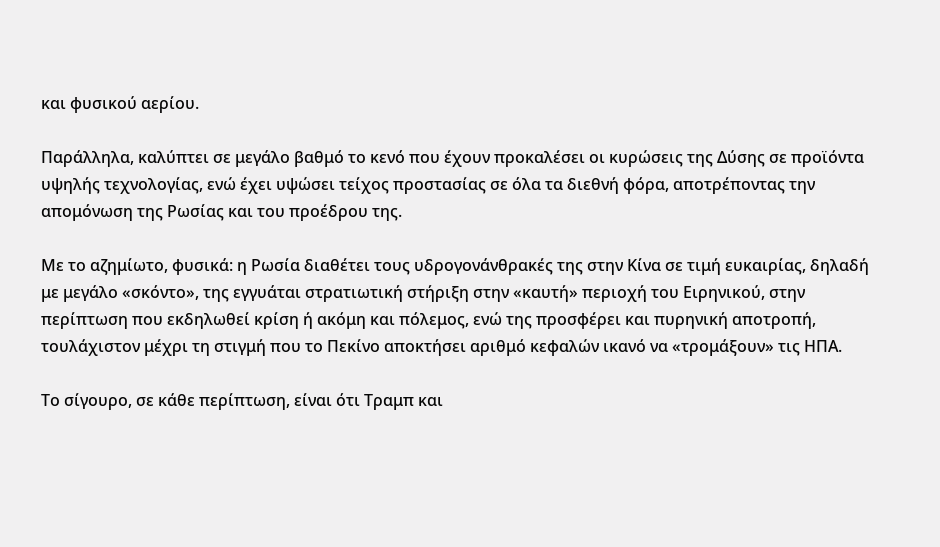και φυσικού αερίου.

Παράλληλα, καλύπτει σε μεγάλο βαθμό το κενό που έχουν προκαλέσει οι κυρώσεις της Δύσης σε προϊόντα υψηλής τεχνολογίας, ενώ έχει υψώσει τείχος προστασίας σε όλα τα διεθνή φόρα, αποτρέποντας την απομόνωση της Ρωσίας και του προέδρου της.

Με το αζημίωτο, φυσικά: η Ρωσία διαθέτει τους υδρογονάνθρακές της στην Κίνα σε τιμή ευκαιρίας, δηλαδή με μεγάλο «σκόντο», της εγγυάται στρατιωτική στήριξη στην «καυτή» περιοχή του Ειρηνικού, στην περίπτωση που εκδηλωθεί κρίση ή ακόμη και πόλεμος, ενώ της προσφέρει και πυρηνική αποτροπή, τουλάχιστον μέχρι τη στιγμή που το Πεκίνο αποκτήσει αριθμό κεφαλών ικανό να «τρομάξουν» τις ΗΠΑ.

Το σίγουρο, σε κάθε περίπτωση, είναι ότι Τραμπ και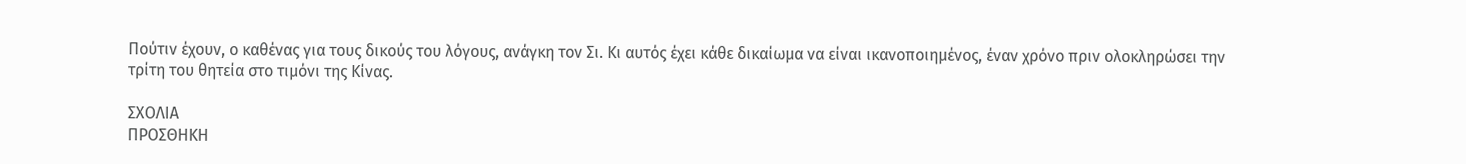Πούτιν έχουν, ο καθένας για τους δικούς του λόγους, ανάγκη τον Σι. Κι αυτός έχει κάθε δικαίωμα να είναι ικανοποιημένος, έναν χρόνο πριν ολοκληρώσει την τρίτη του θητεία στο τιμόνι της Κίνας.

ΣΧΟΛΙΑ
ΠΡΟΣΘΗΚΗ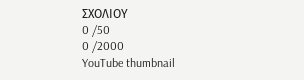ΣΧΟΛΙΟΥ
0 /50
0 /2000
YouTube thumbnail